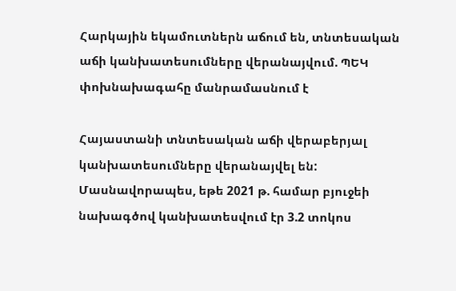Հարկային եկամուտներն աճում են, տնտեսական աճի կանխատեսումները վերանայվում. ՊԵԿ փոխնախագահը մանրամասնում է

Հայաստանի տնտեսական աճի վերաբերյալ կանխատեսումները վերանայվել են: Մասնավորապես, եթե 2021 թ. համար բյուջեի նախագծով կանխատեսվում էր 3.2 տոկոս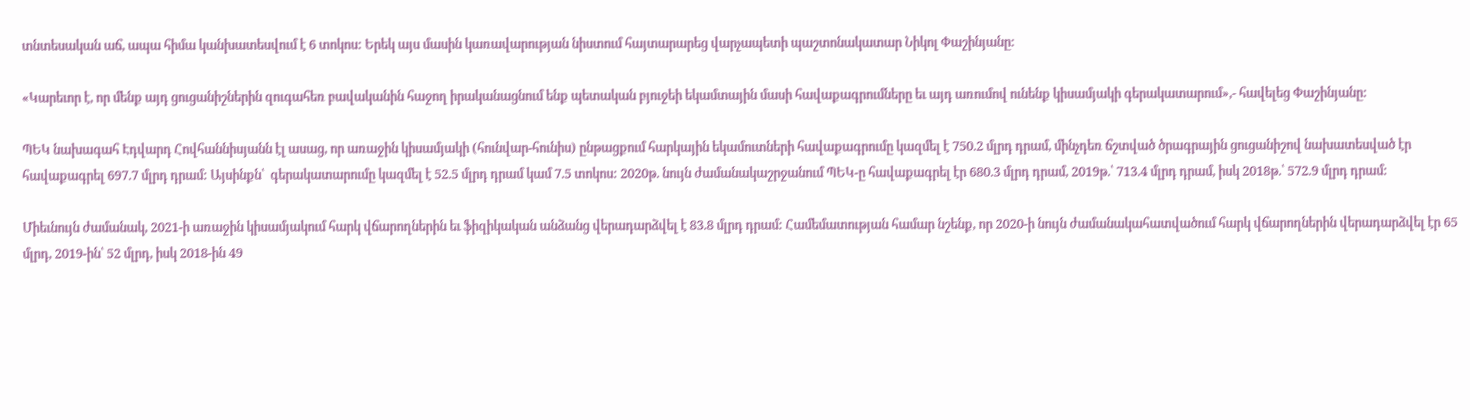տնտեսական աճ, ապա հիմա կանխատեսվում է 6 տոկոս: Երեկ այս մասին կառավարության նիստում հայտարարեց վարչապետի պաշտոնակատար Նիկոլ Փաշինյանը:

«Կարեւոր է, որ մենք այդ ցուցանիշներին զուգահեռ բավականին հաջող իրականացնում ենք պետական բյուջեի եկամտային մասի հավաքագրումները եւ այդ առումով ունենք կիսամյակի գերակատարում»,- հավելեց Փաշինյանը:

ՊԵԿ նախագահ Էդվարդ Հովհաննիսյանն էլ ասաց, որ առաջին կիսամյակի (հունվար-հունիս) ընթացքում հարկային եկամուտների հավաքագրումը կազմել է 750.2 մլրդ դրամ, մինչդեռ ճշտված ծրագրային ցուցանիշով նախատեսված էր հավաքագրել 697.7 մլրդ դրամ: Այսինքն՝  գերակատարումը կազմել է 52.5 մլրդ դրամ կամ 7.5 տոկոս: 2020թ. նույն ժամանակաշրջանում ՊԵԿ-ը հավաքագրել էր 680.3 մլրդ դրամ, 2019թ.՝ 713.4 մլրդ դրամ, իսկ 2018թ.՝ 572.9 մլրդ դրամ:

Միեւնույն ժամանակ, 2021-ի առաջին կիսամյակում հարկ վճարողներին եւ ֆիզիկական անձանց վերադարձվել է 83.8 մլրդ դրամ: Համեմատության համար նշենք, որ 2020-ի նույն ժամանակահատվածում հարկ վճարողներին վերադարձվել էր 65 մլրդ, 2019-ին՝ 52 մլրդ, իսկ 2018-ին 49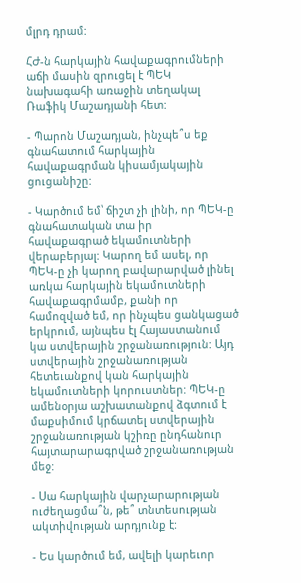մլրդ դրամ:

ՀԺ-ն հարկային հավաքագրումների աճի մասին զրուցել է ՊԵԿ նախագահի առաջին տեղակալ Ռաֆիկ Մաշադյանի հետ:

- Պարոն Մաշադյան, ինչպե՞ս եք գնահատում հարկային հավաքագրման կիսամյակային ցուցանիշը:

- Կարծում եմ՝ ճիշտ չի լինի, որ ՊԵԿ-ը գնահատական տա իր  հավաքագրած եկամուտների վերաբերյալ: Կարող եմ ասել, որ ՊԵԿ-ը չի կարող բավարարված լինել առկա հարկային եկամուտների հավաքագրմամբ, քանի որ համոզված եմ, որ ինչպես ցանկացած երկրում, այնպես էլ Հայաստանում կա ստվերային շրջանառություն: Այդ ստվերային շրջանառության հետեւանքով կան հարկային եկամուտների կորուստներ: ՊԵԿ-ը ամենօրյա աշխատանքով ձգտում է մաքսիմում կրճատել ստվերային շրջանառության կշիռը ընդհանուր հայտարարագրված շրջանառության մեջ:

- Սա հարկային վարչարարության ուժեղացմա՞ն, թե՞ տնտեսության ակտիվության արդյունք է:

- Ես կարծում եմ, ավելի կարեւոր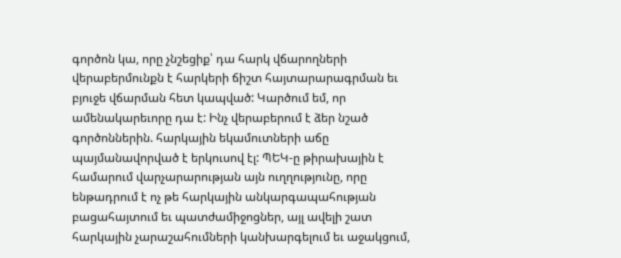գործոն կա, որը չնշեցիք՝ դա հարկ վճարողների վերաբերմունքն է հարկերի ճիշտ հայտարարագրման եւ բյուջե վճարման հետ կապված: Կարծում եմ, որ ամենակարեւորը դա է: Ինչ վերաբերում է ձեր նշած գործոններին. հարկային եկամուտների աճը պայմանավորված է երկուսով էլ: ՊԵԿ-ը թիրախային է համարում վարչարարության այն ուղղությունը, որը ենթադրում է ոչ թե հարկային անկարգապահության բացահայտում եւ պատժամիջոցներ, այլ ավելի շատ հարկային չարաշահումների կանխարգելում եւ աջակցում,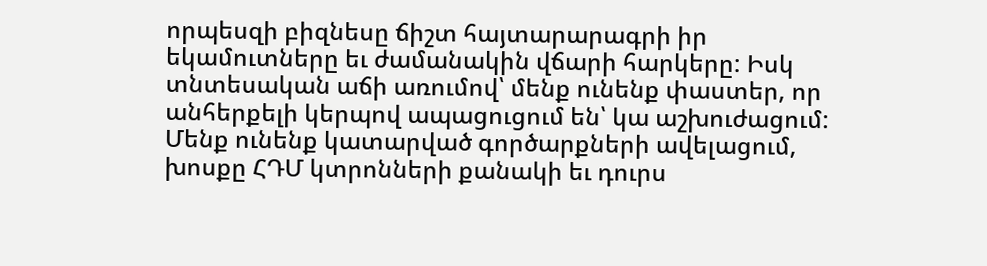որպեսզի բիզնեսը ճիշտ հայտարարագրի իր եկամուտները եւ ժամանակին վճարի հարկերը: Իսկ տնտեսական աճի առումով՝ մենք ունենք փաստեր, որ անհերքելի կերպով ապացուցում են՝ կա աշխուժացում: Մենք ունենք կատարված գործարքների ավելացում, խոսքը ՀԴՄ կտրոնների քանակի եւ դուրս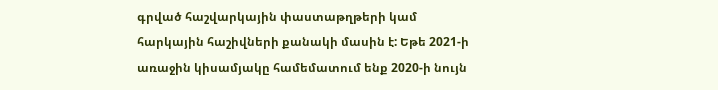գրված հաշվարկային փաստաթղթերի կամ հարկային հաշիվների քանակի մասին է: Եթե 2021-ի առաջին կիսամյակը համեմատում ենք 2020-ի նույն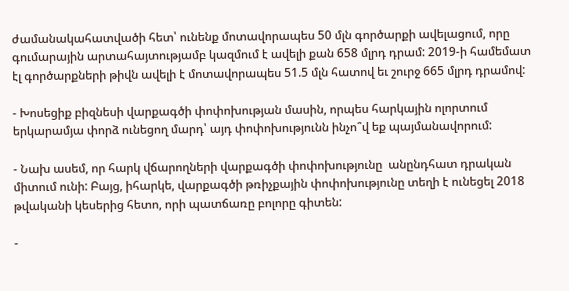ժամանակահատվածի հետ՝ ունենք մոտավորապես 50 մլն գործարքի ավելացում, որը գումարային արտահայտությամբ կազմում է ավելի քան 658 մլրդ դրամ: 2019-ի համեմատ էլ գործարքների թիվն ավելի է մոտավորապես 51.5 մլն հատով եւ շուրջ 665 մլրդ դրամով:

- Խոսեցիք բիզնեսի վարքագծի փոփոխության մասին, որպես հարկային ոլորտում երկարամյա փորձ ունեցող մարդ՝ այդ փոփոխությունն ինչո՞վ եք պայմանավորում:

- Նախ ասեմ, որ հարկ վճարողների վարքագծի փոփոխությունը  անընդհատ դրական միտում ունի: Բայց, իհարկե, վարքագծի թռիչքային փոփոխությունը տեղի է ունեցել 2018 թվականի կեսերից հետո, որի պատճառը բոլորը գիտեն:

-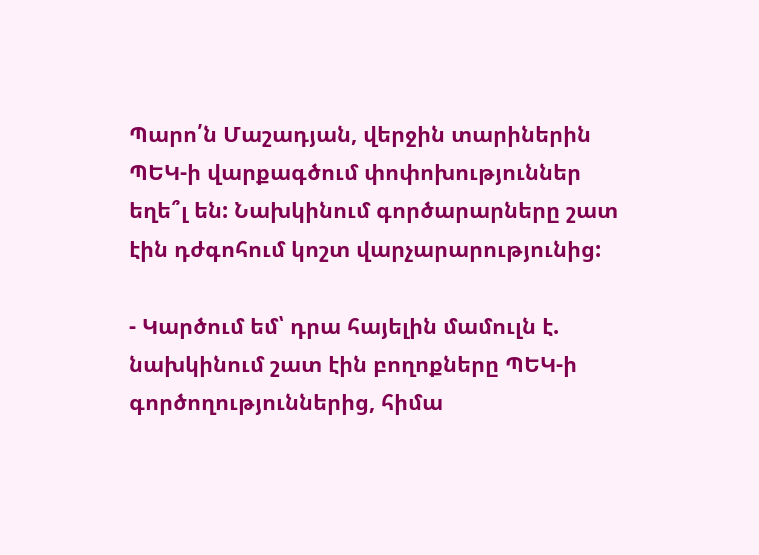Պարո՛ն Մաշադյան, վերջին տարիներին ՊԵԿ-ի վարքագծում փոփոխություններ եղե՞լ են: Նախկինում գործարարները շատ էին դժգոհում կոշտ վարչարարությունից:

- Կարծում եմ՝ դրա հայելին մամուլն է. նախկինում շատ էին բողոքները ՊԵԿ-ի գործողություններից, հիմա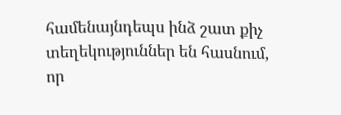համենայնդեպս ինձ շատ քիչ տեղեկություններ են հասնում, որ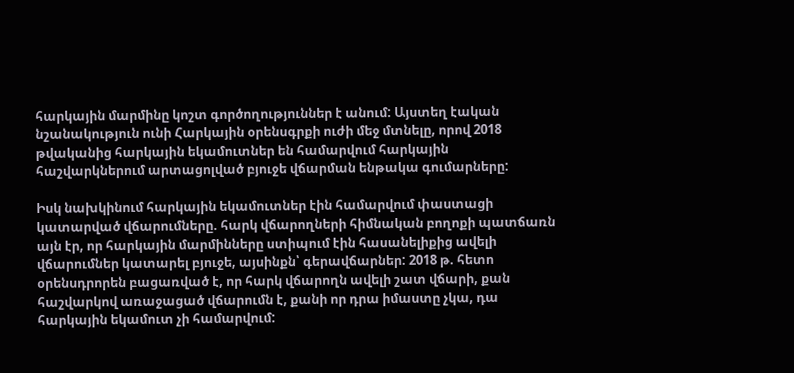հարկային մարմինը կոշտ գործողություններ է անում: Այստեղ էական նշանակություն ունի Հարկային օրենսգրքի ուժի մեջ մտնելը, որով 2018 թվականից հարկային եկամուտներ են համարվում հարկային հաշվարկներում արտացոլված բյուջե վճարման ենթակա գումարները:

Իսկ նախկինում հարկային եկամուտներ էին համարվում փաստացի կատարված վճարումները. հարկ վճարողների հիմնական բողոքի պատճառն այն էր, որ հարկային մարմինները ստիպում էին հասանելիքից ավելի վճարումներ կատարել բյուջե, այսինքն՝ գերավճարներ: 2018 թ. հետո օրենսդրորեն բացառված է, որ հարկ վճարողն ավելի շատ վճարի, քան հաշվարկով առաջացած վճարումն է, քանի որ դրա իմաստը չկա, դա հարկային եկամուտ չի համարվում: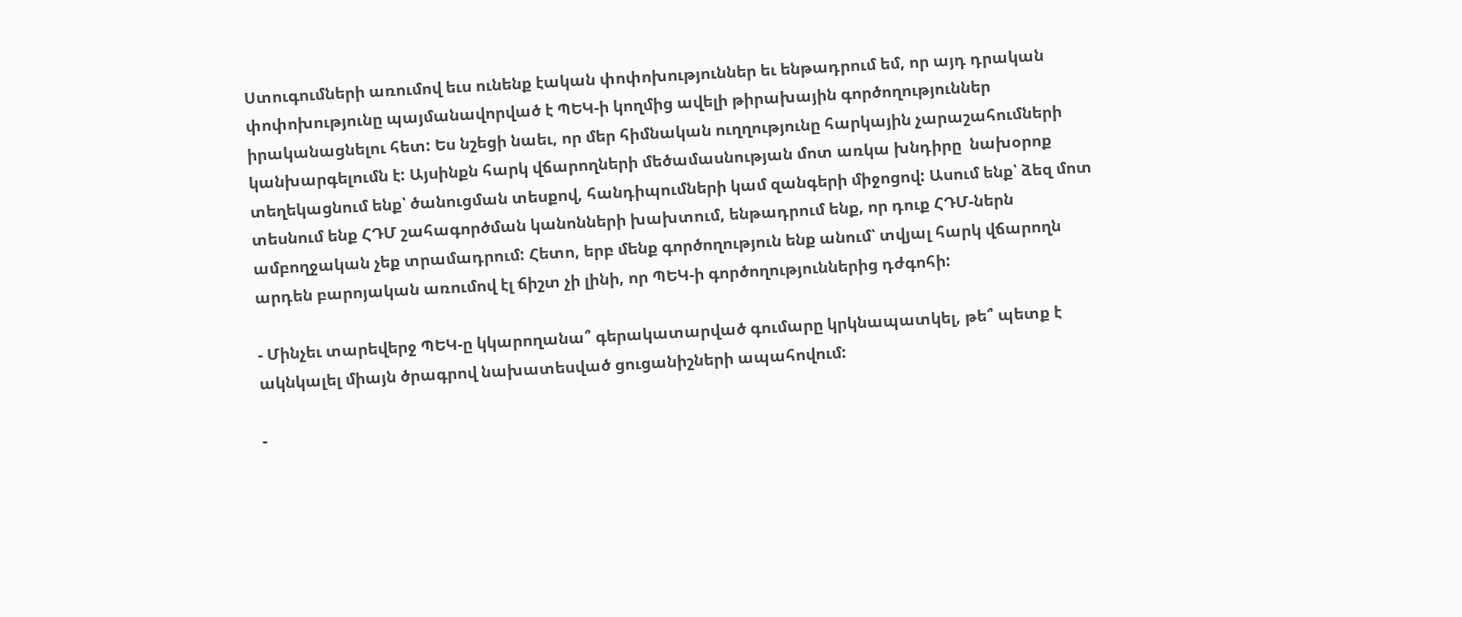Ստուգումների առումով եւս ունենք էական փոփոխություններ եւ ենթադրում եմ, որ այդ դրական փոփոխությունը պայմանավորված է ՊԵԿ-ի կողմից ավելի թիրախային գործողություններ իրականացնելու հետ: Ես նշեցի նաեւ, որ մեր հիմնական ուղղությունը հարկային չարաշահումների կանխարգելումն է: Այսինքն հարկ վճարողների մեծամասնության մոտ առկա խնդիրը  նախօրոք տեղեկացնում ենք՝ ծանուցման տեսքով, հանդիպումների կամ զանգերի միջոցով: Ասում ենք՝ ձեզ մոտ տեսնում ենք ՀԴՄ շահագործման կանոնների խախտում, ենթադրում ենք, որ դուք ՀԴՄ-ներն ամբողջական չեք տրամադրում: Հետո, երբ մենք գործողություն ենք անում՝ տվյալ հարկ վճարողն արդեն բարոյական առումով էլ ճիշտ չի լինի, որ ՊԵԿ-ի գործողություններից դժգոհի:

- Մինչեւ տարեվերջ ՊԵԿ-ը կկարողանա՞ գերակատարված գումարը կրկնապատկել, թե՞ պետք է ակնկալել միայն ծրագրով նախատեսված ցուցանիշների ապահովում:

-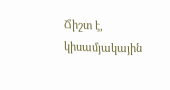Ճիշտ է, կիսամյակային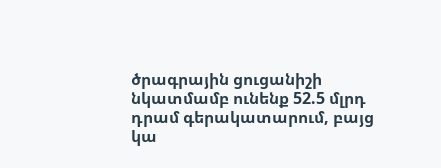ծրագրային ցուցանիշի նկատմամբ ունենք 52.5 մլրդ դրամ գերակատարում, բայց կա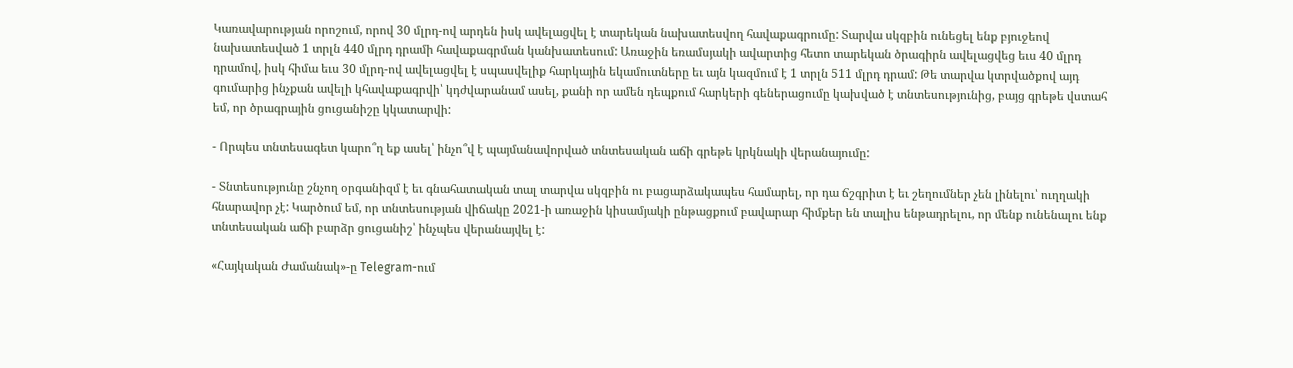Կառավարության որոշում, որով 30 մլրդ-ով արդեն իսկ ավելացվել է տարեկան նախատեսվող հավաքագրումը: Տարվա սկզբին ունեցել ենք բյուջեով նախատեսված 1 տրլն 440 մլրդ դրամի հավաքագրման կանխատեսում: Առաջին եռամսյակի ավարտից հետո տարեկան ծրագիրն ավելացվեց եւս 40 մլրդ դրամով, իսկ հիմա եւս 30 մլրդ-ով ավելացվել է սպասվելիք հարկային եկամուտները եւ այն կազմում է 1 տրլն 511 մլրդ դրամ: Թե տարվա կտրվածքով այդ գումարից ինչքան ավելի կհավաքագրվի՝ կդժվարանամ ասել, քանի որ ամեն դեպքում հարկերի գեներացումը կախված է տնտեսությունից, բայց գրեթե վստահ եմ, որ ծրագրային ցուցանիշը կկատարվի:

- Որպես տնտեսագետ կարո՞ղ եք ասել՝ ինչո՞վ է պայմանավորված տնտեսական աճի գրեթե կրկնակի վերանայումը:

- Տնտեսությունը շնչող օրգանիզմ է եւ գնահատական տալ տարվա սկզբին ու բացարձակապես համարել, որ դա ճշգրիտ է եւ շեղումներ չեն լինելու՝ ուղղակի հնարավոր չէ: Կարծում եմ, որ տնտեսության վիճակը 2021-ի առաջին կիսամյակի ընթացքում բավարար հիմքեր են տալիս ենթադրելու, որ մենք ունենալու ենք տնտեսական աճի բարձր ցուցանիշ՝ ինչպես վերանայվել է:

«Հայկական Ժամանակ»-ը Telegram-ում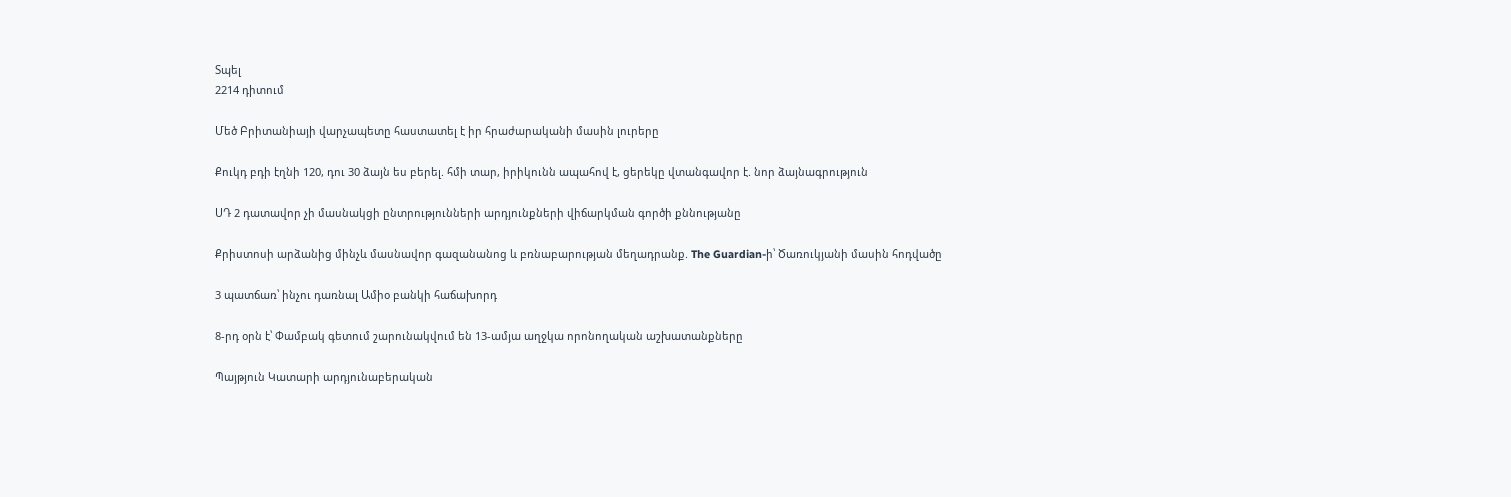Տպել
2214 դիտում

Մեծ Բրիտանիայի վարչապետը հաստատել է իր հրաժարականի մասին լուրերը

Քուկդ բդի էղնի 120, դու 30 ձայն ես բերել. հմի տար, իրիկունն ապահով է, ցերեկը վտանգավոր է. նոր ձայնագրություն

ՍԴ 2 դատավոր չի մասնակցի ընտրությունների արդյունքների վիճարկման գործի քննությանը

Քրիստոսի արձանից մինչև մասնավոր գազանանոց և բռնաբարության մեղադրանք. The Guardian-ի՝ Ծառուկյանի մասին հոդվածը

3 պատճառ՝ ինչու դառնալ Ամիօ բանկի հաճախորդ

8-րդ օրն է՝ Փամբակ գետում շարունակվում են 13-ամյա աղջկա որոնողական աշխատանքները

Պայթյուն Կատարի արդյունաբերական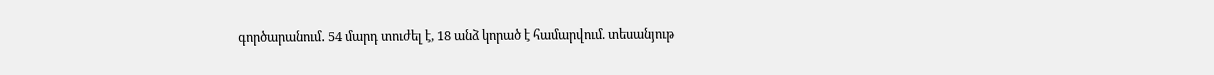գործարանում․ 54 մարդ տուժել է, 18 անձ կորած է համարվում. տեսանյութ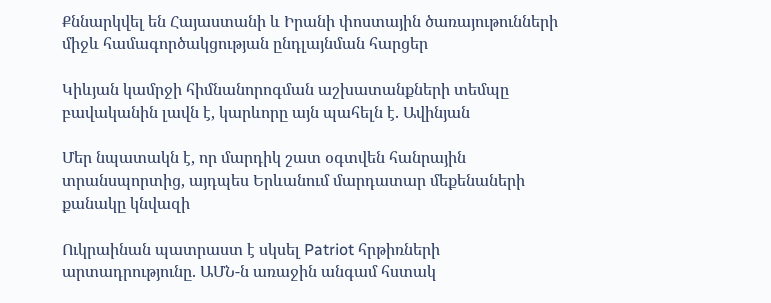Քննարկվել են Հայաստանի և Իրանի փոստային ծառայութունների միջև համագործակցության ընդլայնման հարցեր

Կիևյան կամրջի հիմնանորոգման աշխատանքների տեմպը բավականին լավն է, կարևորը այն պահելն է. Ավինյան

Մեր նպատակն է, որ մարդիկ շատ օգտվեն հանրային տրանսպորտից, այդպես Երևանում մարդատար մեքենաների քանակը կնվազի

Ուկրաինան պատրաստ է սկսել Patriot հրթիռների արտադրությունը. ԱՄՆ-ն առաջին անգամ հստակ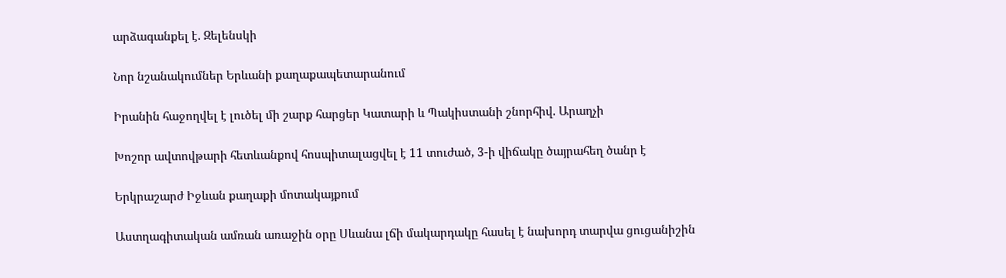արձագանքել է. Զելենսկի

Նոր նշանակումներ Երևանի քաղաքապետարանում

Իրանին հաջողվել է լուծել մի շարք հարցեր Կատարի և Պակիստանի շնորհիվ. Արաղչի

Խոշոր ավտովթարի հետևանքով հոսպիտալացվել է 11 տուժած, 3-ի վիճակը ծայրահեղ ծանր է

Երկրաշարժ Իջևան քաղաքի մոտակայքում

Աստղագիտական ամռան առաջին օրը Սևանա լճի մակարդակը հասել է նախորդ տարվա ցուցանիշին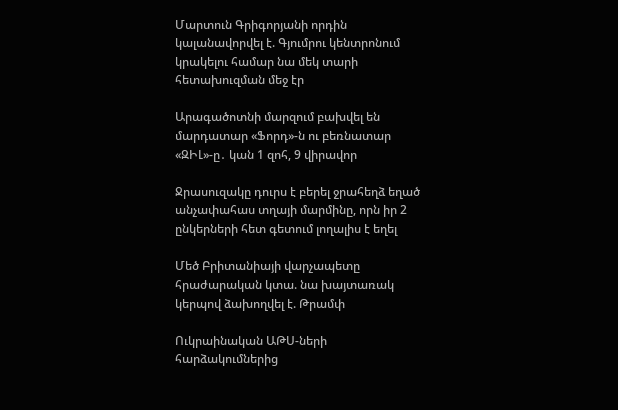Մարտուն Գրիգորյանի որդին կալանավորվել է. Գյումրու կենտրոնում կրակելու համար նա մեկ տարի հետախուզման մեջ էր

Արագածոտնի մարզում բախվել են մարդատար «Ֆորդ»-ն ու բեռնատար «ԶԻԼ»-ը․ կան 1 զոհ, 9 վիրավոր

Ջրասուզակը դուրս է բերել ջրահեղձ եղած անչափահաս տղայի մարմինը, որն իր 2 ընկերների հետ գետում լողալիս է եղել

Մեծ Բրիտանիայի վարչապետը հրաժարական կտա. նա խայտառակ կերպով ձախողվել է. Թրամփ

Ուկրաինական ԱԹՍ-ների հարձակումներից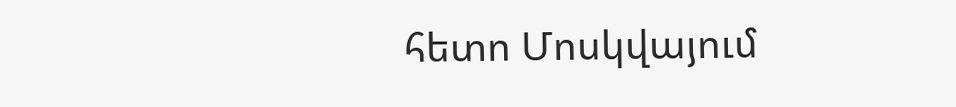հետո Մոսկվայում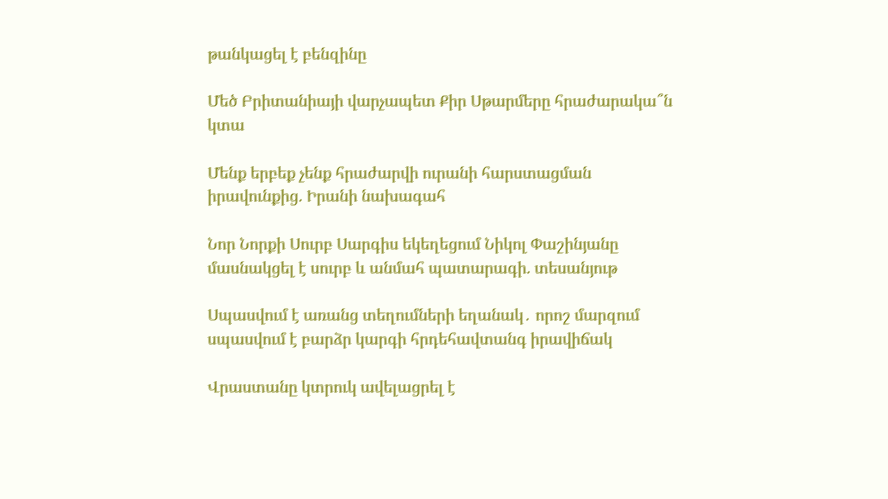թանկացել է բենզինը

Մեծ Բրիտանիայի վարչապետ Քիր Սթարմերը հրաժարակա՞ն կտա

Մենք երբեք չենք հրաժարվի ուրանի հարստացման իրավունքից. Իրանի նախագահ

Նոր Նորքի Սուրբ Սարգիս եկեղեցում Նիկոլ Փաշինյանը մասնակցել է սուրբ և անմահ պատարագի. տեսանյութ

Սպասվում է առանց տեղումների եղանակ․ որոշ մարզում սպասվում է բարձր կարգի հրդեհավտանգ իրավիճակ

Վրաստանը կտրուկ ավելացրել է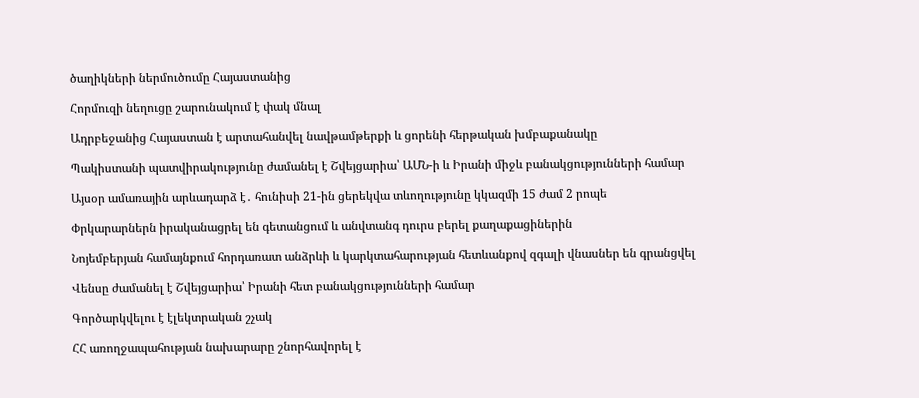ծաղիկների ներմուծումը Հայաստանից

Հորմուզի նեղուցը շարունակում է փակ մնալ

Ադրբեջանից Հայաստան է արտահանվել նավթամթերքի և ցորենի հերթական խմբաքանակը

Պակիստանի պատվիրակությունը ժամանել է Շվեյցարիա՝ ԱՄՆ-ի և Իրանի միջև բանակցությունների համար

Այսօր ամառային արևադարձ է․ հունիսի 21-ին ցերեկվա տևողությունը կկազմի 15 ժամ 2 րոպե

Փրկարարներն իրականացրել են գետանցում և անվտանգ դուրս բերել քաղաքացիներին

Նոյեմբերյան համայնքում հորդառատ անձրևի և կարկտահարության հետևանքով զգալի վնասներ են գրանցվել

Վենսը ժամանել է Շվեյցարիա՝ Իրանի հետ բանակցությունների համար

Գործարկվելու է էլեկտրական շչակ

ՀՀ առողջապահության նախարարը շնորհավորել է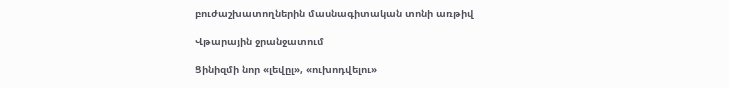բուժաշխատողներին մասնագիտական տոնի առթիվ

Վթարային ջրանջատում

Ցինիզմի նոր «լեվըլ», «ուխոդվելու»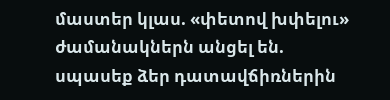մաստեր կլաս. «փետով խփելու» ժամանակներն անցել են. սպասեք ձեր դատավճիռներին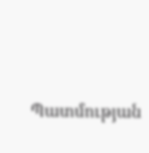Պատմության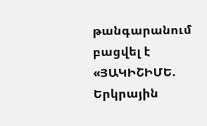թանգարանում բացվել է «ՅԱԿԻՇԻՄԵ. Երկրային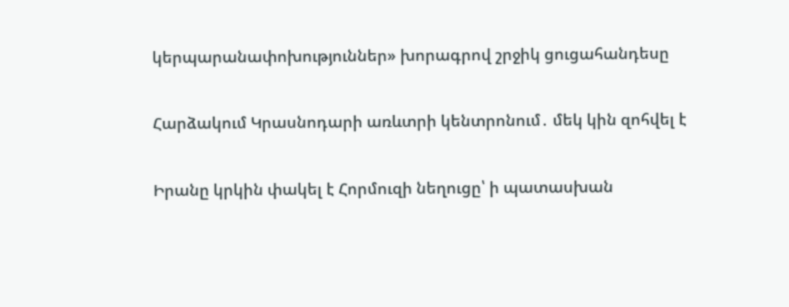կերպարանափոխություններ» խորագրով շրջիկ ցուցահանդեսը

Հարձակում Կրասնոդարի առևտրի կենտրոնում․ մեկ կին զոհվել է

Իրանը կրկին փակել է Հորմուզի նեղուցը՝ ի պատասխան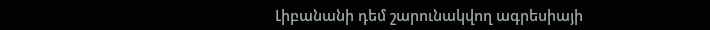Լիբանանի դեմ շարունակվող ագրեսիայի